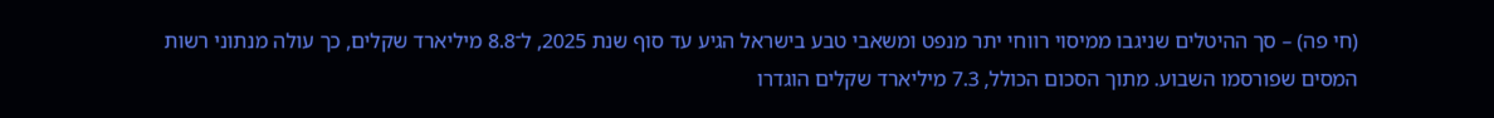(חי פה) – סך ההיטלים שניגבו ממיסוי רווחי יתר מנפט ומשאבי טבע בישראל הגיע עד סוף שנת 2025, ל־8.8 מיליארד שקלים, כך עולה מנתוני רשות המסים שפורסמו השבוע. מתוך הסכום הכולל, 7.3 מיליארד שקלים הוגדרו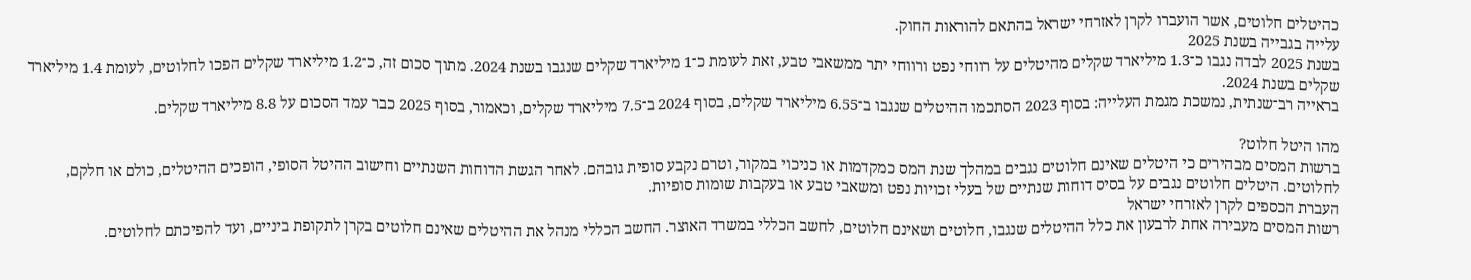כהיטלים חלוטים, אשר הועברו לקרן לאזרחי ישראל בהתאם להוראות החוק.
עלייה בגבייה בשנת 2025
בשנת 2025 לבדה נגבו כ־1.3 מיליארד שקלים מהיטלים על רווחי נפט ורווחי יתר ממשאבי טבע, זאת לעומת כ־1 מיליארד שקלים שנגבו בשנת 2024. מתוך סכום זה, כ־1.2 מיליארד שקלים הפכו לחלוטים, לעומת 1.4 מיליארד שקלים בשנת 2024.
בראייה רב־שנתית, נמשכת מגמת העלייה: בסוף 2023 הסתכמו ההיטלים שנגבו ב־6.55 מיליארד שקלים, בסוף 2024 ב־7.5 מיליארד שקלים, וכאמור, בסוף 2025 כבר עמד הסכום על 8.8 מיליארד שקלים.

מהו היטל חלוט?
ברשות המסים מבהירים כי היטלים שאינם חלוטים נגבים במהלך שנת המס כמקדמות או כניכוי במקור, וטרם נקבע סופית גובהם. לאחר הגשת הדוחות השנתיים וחישוב ההיטל הסופי, הופכים ההיטלים, כולם או חלקם, לחלוטים. היטלים חלוטים נגבים על בסיס דוחות שנתיים של בעלי זכויות נפט ומשאבי טבע או בעקבות שומות סופיות.
העברת הכספים לקרן לאזרחי ישראל
רשות המסים מעבירה אחת לרבעון את כלל ההיטלים שנגבו, חלוטים ושאינם חלוטים, לחשב הכללי במשרד האוצר. החשב הכללי מנהל את ההיטלים שאינם חלוטים בקרן לתקופת ביניים, ועד להפיכתם לחלוטים.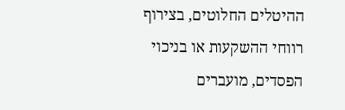ההיטלים החלוטים, בצירוף רווחי ההשקעות או בניכוי הפסדים, מועברים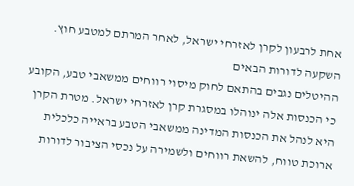אחת לרבעון לקרן לאזרחי ישראל, לאחר המרתם למטבע חוץ.
השקעה לדורות הבאים
ההיטלים נגבים בהתאם לחוק מיסוי רווחים ממשאבי טבע, הקובע כי הכנסות אלה ינוהלו במסגרת קרן לאזרחי ישראל. מטרת הקרן היא לנהל את הכנסות המדינה ממשאבי הטבע בראייה כלכלית ארוכת טווח, להשאת רווחים ולשמירה על נכסי הציבור לדורות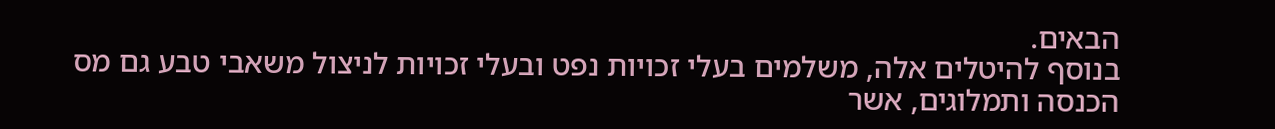הבאים.
בנוסף להיטלים אלה, משלמים בעלי זכויות נפט ובעלי זכויות לניצול משאבי טבע גם מס הכנסה ותמלוגים, אשר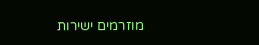מוזרמים ישירות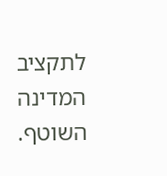לתקציב המדינה השוטף.